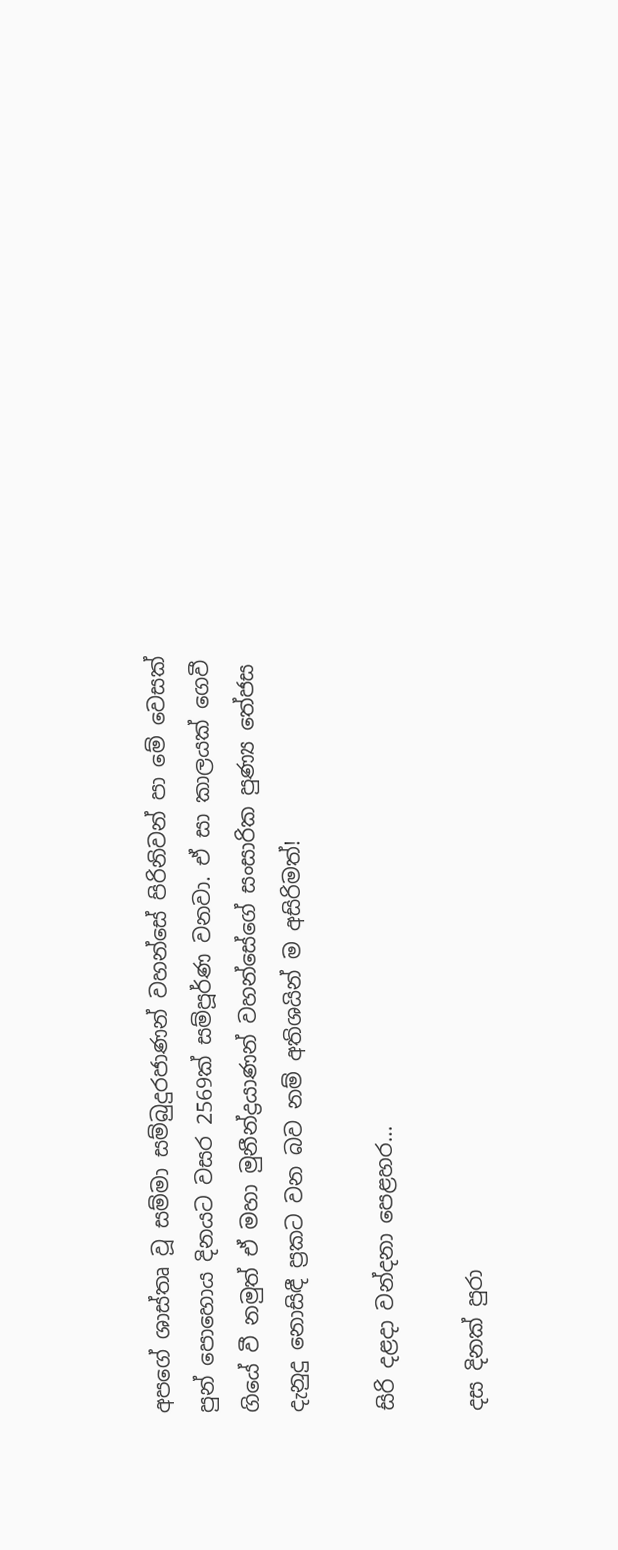අපගේ ශාස්තෘ වූ සම්මා සම්බුදුරජාණන් වහන්සේ පිරිනිවන් පා මේ වෙසක් පුන් පොහොය දිනයට වසර 2569ක් සම්පූර්ණ වනවා. ඒ සා කාලයක් ගෙවී ගියේ වී නමුත් ඒ මහා මුනීන්ද්‍රයාණන් වහන්සේගේ සංසාරික පුණ්‍ය තේජස දැනුදු නොසිඳී ප්‍රකට වන බව නම් අතිශයින් ම අසිරිමත්!

සිරි දළදා වන්දනා පෙළහර…

දස දිනක් පුරා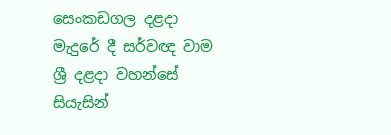සෙංකඩගල දළදා මැදුරේ දී සර්වඥ වාම ශ්‍රී දළදා වහන්සේ සියැසින්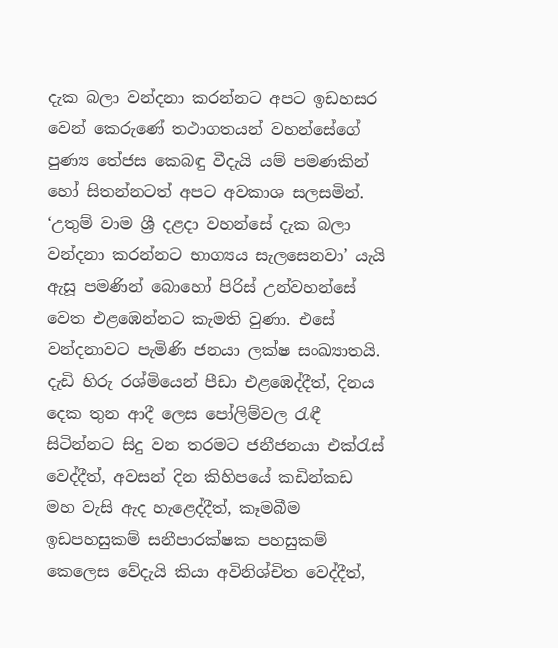දැක බලා වන්දනා කරන්නට අපට ඉඩහසර වෙන් කෙරුණේ තථාගතයන් වහන්සේගේ පුණ්‍ය තේජස කෙබඳු වීදැයි යම් පමණකින් හෝ සිතන්නටත් අපට අවකාශ සලසමින්. ‘උතුම් වාම ශ්‍රී දළදා වහන්සේ දැක බලා වන්දනා කරන්නට භාග්‍යය සැලසෙනවා’ යැයි ඇසූ පමණින් බොහෝ පිරිස් උන්වහන්සේ වෙත එළඹෙන්නට කැමති වුණා. එසේ වන්දනාවට පැමිණි ජනයා ලක්ෂ සංඛ්‍යාතයි. දැඩි හිරු රශ්මියෙන් පීඩා එළඹෙද්දීත්, දිනය දෙක තුන ආදී ලෙස පෝලිම්වල රැඳී සිටින්නට සිදු වන තරමට ජනීජනයා එක්රැස් වෙද්දීත්, අවසන් දින කිහිපයේ කඩින්කඩ මහ වැසි ඇද හැළෙද්දීත්, කෑමබීම ඉඩපහසුකම් සනීපාරක්ෂක පහසුකම් කෙලෙස වේදැයි කියා අවිනිශ්චිත වෙද්දීත්,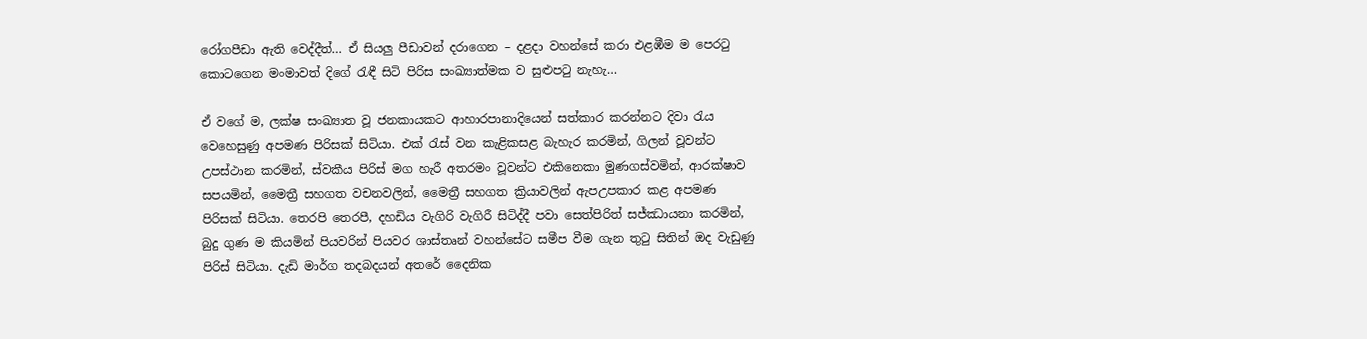රෝගපීඩා ඇති වෙද්දීත්… ඒ සියලු පීඩාවන් දරාගෙන – දළදා වහන්සේ කරා එළඹීම ම පෙරටු කොටගෙන මංමාවත් දිගේ රැඳී සිටි පිරිස සංඛ්‍යාත්මක ව සුළුපටු නැහැ…

ඒ වගේ ම, ලක්ෂ සංඛ්‍යාත වූ ජනකායකට ආහාරපානාදියෙන් සත්කාර කරන්නට දිවා රැය වෙහෙසුණු අපමණ පිරිසක් සිටියා. එක් රැස් වන කැළිකසළ බැහැර කරමින්, ගිලන් වූවන්ට උපස්ථාන කරමින්, ස්වකීය පිරිස් මග හැරී අතරමං වූවන්ට එකිනෙකා මුණගස්වමින්, ආරක්ෂාව සපයමින්, මෛත්‍රී සහගත වචනවලින්, මෛත්‍රී සහගත ක්‍රියාවලින් ඇපඋපකාර කළ අපමණ පිරිසක් සිටියා. තෙරපි තෙරපී, දහඩිය වැගිරි වැගිරී සිටිද්දී පවා සෙත්පිරිත් සජ්ඣායනා කරමින්, බුදු ගුණ ම කියමින් පියවරින් පියවර ශාස්තෘන් වහන්සේට සමීප වීම ගැන තුටු සිතින් ඔද වැඩුණු පිරිස් සිටියා. දැඩි මාර්ග තදබදයන් අතරේ දෛනික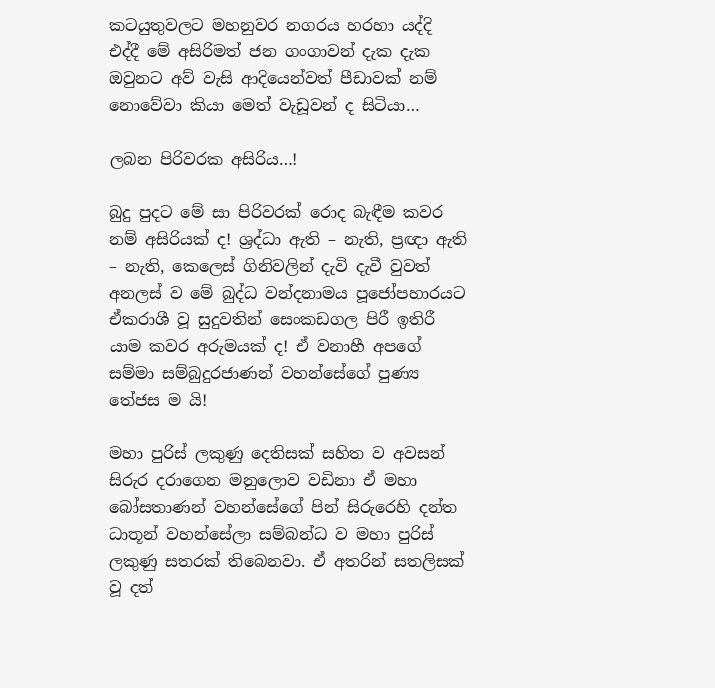කටයුතුවලට මහනුවර නගරය හරහා යද්දි එද්දී මේ අසිරිමත් ජන ගංගාවන් දැක දැක ඔවුනට අව් වැසි ආදියෙන්වත් පීඩාවක් නම් නොවේවා කියා මෙත් වැඩූවන් ද සිටියා…

ලබන පිරිවරක අසිරිය…!

බුදු පුදට මේ සා පිරිවරක් රොද බැඳීම කවර නම් අසිරියක් ද! ශ්‍රද්ධා ඇති – නැති, ප්‍රඥා ඇති – නැති, කෙලෙස් ගිනිවලින් දැවි දැවී වුවත් අනලස් ව මේ බුද්ධ වන්දනාමය පූජෝපහාරයට ඒකරාශී වූ සුදුවතින් සෙංකඩගල පිරී ඉතිරී යාම කවර අරුමයක් ද! ඒ වනාහී අපගේ සම්මා සම්බුදුරජාණන් වහන්සේගේ පුණ්‍ය තේජස ම යි!

මහා පුරිස් ලකුණු දෙතිසක් සහිත ව අවසන් සිරුර දරාගෙන මනුලොව වඩිනා ඒ මහා බෝසතාණන් වහන්සේගේ පින් සිරුරෙහි දන්ත ධාතූන් වහන්සේලා සම්බන්ධ ව මහා පුරිස් ලකුණු සතරක් තිබෙනවා. ඒ අතරින් සතලිසක් වූ දත්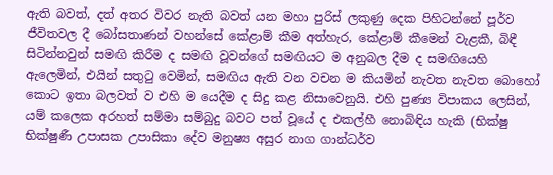ඇති බවත්, දත් අතර විවර නැති බවත් යන මහා පුරිස් ලකුණු දෙක පිහිටන්නේ පූර්ව ජීවිතවල දී බෝසතාණන් වහන්සේ කේළාම් කීම අත්හැර, කේළාම් කීමෙන් වැළකී, බිඳී සිටින්නවුන් සමඟි කිරීම ද සමඟි වූවන්ගේ සමඟියට ම අනුබල දීම ද සමඟියෙහි ඇලෙමින්, එයින් සතුටු වෙමින්, සමඟිය ඇති වන වචන ම කියමින් නැවත නැවත බොහෝ කොට ඉතා බලවත් ව එහි ම යෙදීම ද සිදු කළ නිසාවෙනුයි. එහි පුණ්‍ය විපාකය ලෙසින්, යම් කලෙක අරහත් සම්මා සම්බුදු බවට පත් වූයේ ද එකල්හී නොබිඳිය හැකි (භික්ෂු භික්ෂුණී උපාසක උපාසිකා දේව මනුෂ්‍ය අසුර නාග ගාන්ධර්ව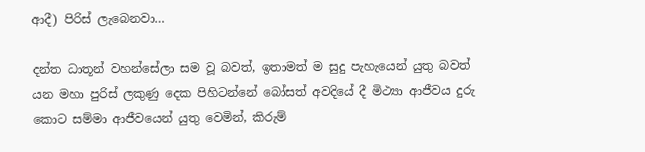ආදී) පිරිස් ලැබෙනවා…

දන්ත ධාතූන් වහන්සේලා සම වූ බවත්, ඉතාමත් ම සුදු පැහැයෙන් යුතු බවත් යන මහා පුරිස් ලකුණු දෙක පිහිටන්නේ බෝසත් අවදියේ දී මිථ්‍යා ආජීවය දුරු කොට සම්මා ආජීවයෙන් යුතු වෙමින්, කිරුම්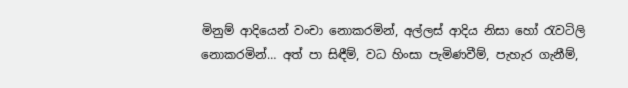මිනුම් ආදියෙන් වංචා නොකරමින්, අල්ලස් ආදිය නිසා හෝ රැවටිලි නොකරමින්… අත් පා සිඳීම්, වධ හිංසා පැමිණවීම්, පැහැර ගැනීම්,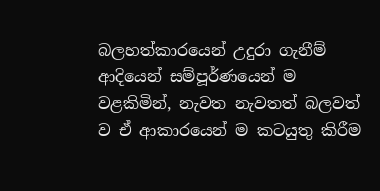බලහත්කාරයෙන් උදුරා ගැනීම් ආදියෙන් සම්පූර්ණයෙන් ම වළකිමින්, නැවත නැවතත් බලවත් ව ඒ ආකාරයෙන් ම කටයුතු කිරීම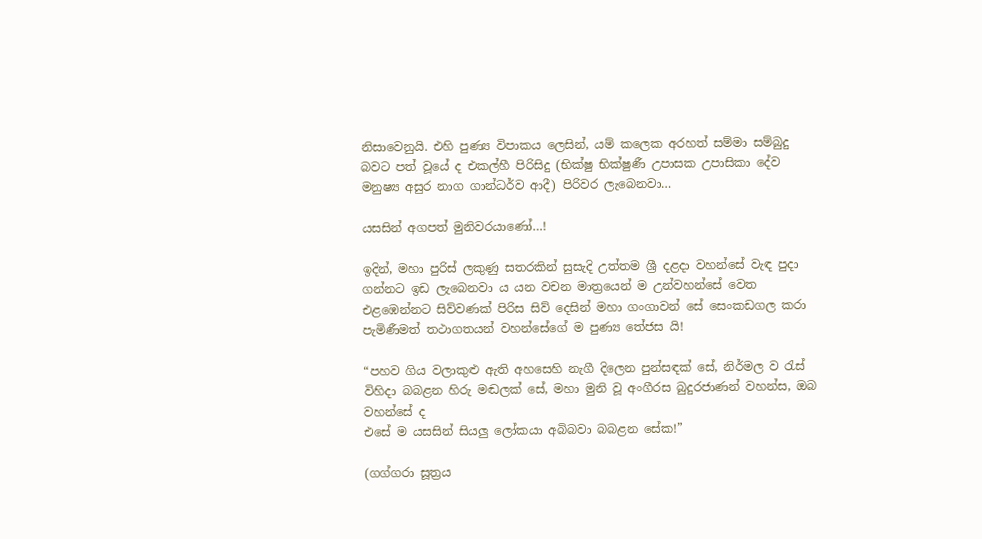නිසාවෙනුයි. එහි පුණ්‍ය විපාකය ලෙසින්, යම් කලෙක අරහත් සම්මා සම්බුදු බවට පත් වූයේ ද එකල්හී පිරිසිදු (භික්ෂු භික්ෂුණී උපාසක උපාසිකා දේව මනුෂ්‍ය අසුර නාග ගාන්ධර්ව ආදී) පිරිවර ලැබෙනවා…

යසසින් අගපත් මුනිවරයාණෝ…!

ඉදින්, මහා පුරිස් ලකුණු සතරකින් සුසැදි උත්තම ශ්‍රී දළදා වහන්සේ වැඳ පුදා ගන්නට ඉඩ ලැබෙනවා ය යන වචන මාත්‍රයෙන් ම උන්වහන්සේ වෙත එළඹෙන්නට සිව්වණක් පිරිස සිව් දෙසින් මහා ගංගාවන් සේ සෙංකඩගල කරා පැමිණීමත් තථාගතයන් වහන්සේගේ ම පුණ්‍ය තේජස යි!

“පහව ගිය වලාකුළු ඇති අහසෙහි නැගී දිලෙන පුන්සඳක් සේ, නිර්මල ව රැස් විහිදා බබළන හිරු මඬලක් සේ, මහා මුනි වූ අංගීරස බුදුරජාණන් වහන්ස, ඔබ වහන්සේ ද
එසේ ම යසසින් සියලු ලෝකයා අබිබවා බබළන සේක!”

(ගග්ගරා සූත්‍රය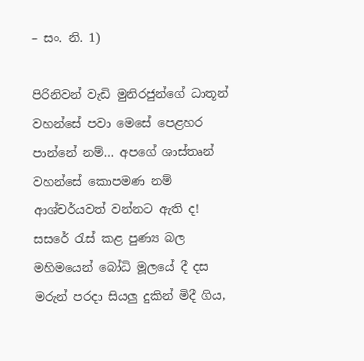– සං. නි. 1)

පිරිනිවන් වැඩි මුනිරජුන්ගේ ධාතූන් වහන්සේ පවා මෙසේ පෙළහර පාන්නේ නම්… අපගේ ශාස්තෘන් වහන්සේ කොපමණ නම් ආශ්චර්යවත් වන්නට ඇති ද! සසරේ රැස් කළ පුණ්‍ය බල මහිමයෙන් බෝධි මූලයේ දී දස මරුන් පරදා සියලු දුකින් මිදී ගිය,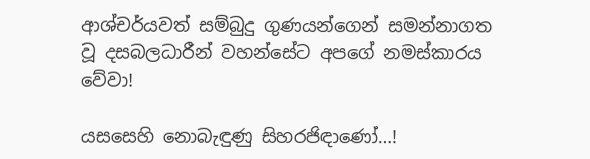ආශ්චර්යවත් සම්බුදු ගුණයන්ගෙන් සමන්නාගත වූ දසබලධාරීන් වහන්සේට අපගේ නමස්කාරය වේවා!

යසසෙහි නොබැඳුණු සිහරජිඳාණෝ…!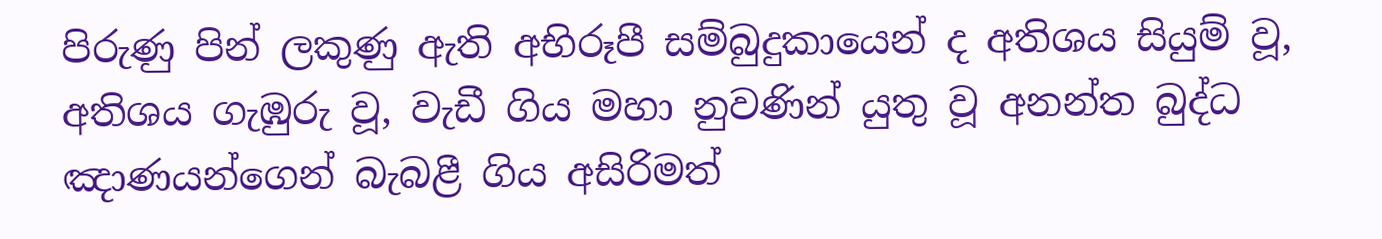පිරුණු පින් ලකුණු ඇති අභිරූපී සම්බුදුකායෙන් ද අතිශය සියුම් වූ, අතිශය ගැඹුරු වූ, වැඩී ගිය මහා නුවණින් යුතු වූ අනන්ත බුද්ධ ඤාණයන්ගෙන් බැබළී ගිය අසිරිමත්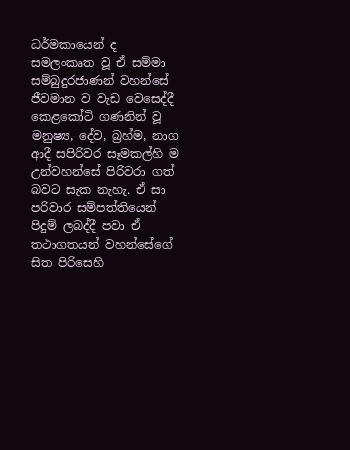ධර්මකායෙන් ද සමලංකෘත වූ ඒ සම්මා සම්බුදුරජාණන් වහන්සේ ජීවමාන ව වැඩ වෙසෙද්දී කෙළකෝටි ගණනින් වූ මනුෂ්‍ය, දේව, බ්‍රහ්ම, නාග ආදී සපිරිවර සෑමකල්හි ම උන්වහන්සේ පිරිවරා ගත් බවට සැක නැහැ. ඒ සා පරිවාර සම්පත්තියෙන් පිදුම් ලබද්දී පවා ඒ තථාගතයන් වහන්සේගේ සිත පිරිසෙහි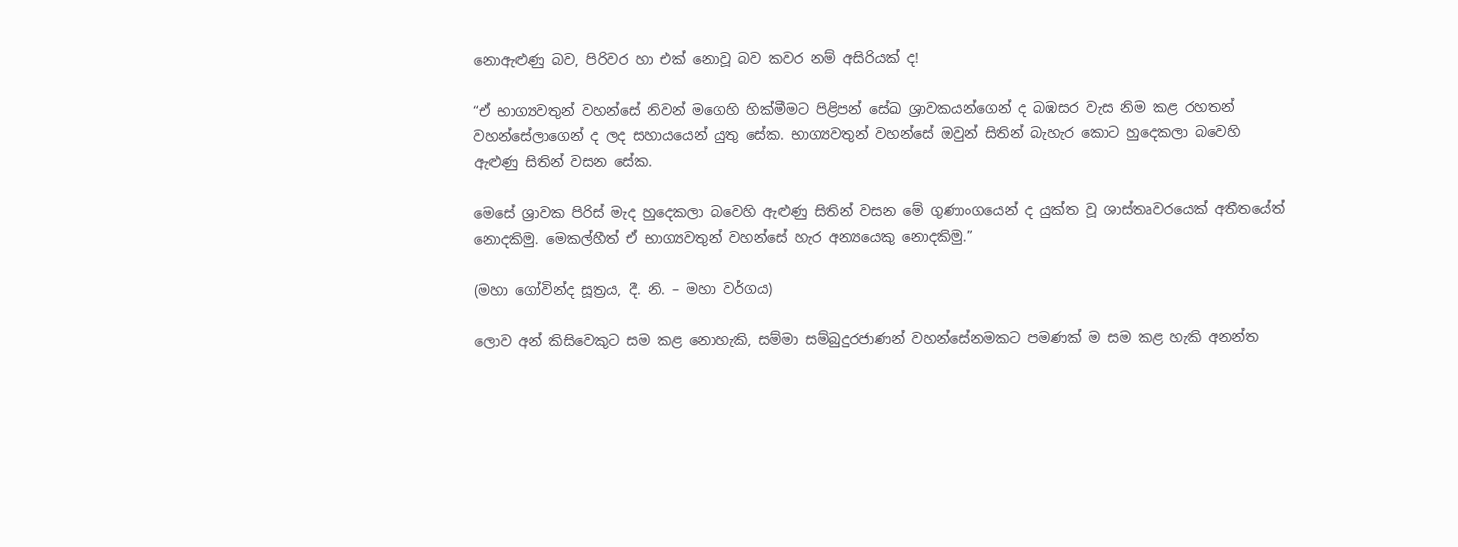නොඇළුණු බව, පිරිවර හා එක් නොවූ බව කවර නම් අසිරියක් ද!

“ඒ භාග්‍යවතුන් වහන්සේ නිවන් මගෙහි හික්මීමට පිළිපන් සේඛ ශ්‍රාවකයන්ගෙන් ද බඹසර වැස නිම කළ රහතන් වහන්සේලාගෙන් ද ලද සහායයෙන් යුතු සේක. භාග්‍යවතුන් වහන්සේ ඔවුන් සිතින් බැහැර කොට හුදෙකලා බවෙහි ඇළුණු සිතින් වසන සේක.

මෙසේ ශ්‍රාවක පිරිස් මැද හුදෙකලා බවෙහි ඇළුණු සිතින් වසන මේ ගුණාංගයෙන් ද යුක්ත වූ ශාස්තෘවරයෙක් අතීතයේත් නොදකිමු. මෙකල්හීත් ඒ භාග්‍යවතුන් වහන්සේ හැර අන්‍යයෙකු නොදකිමු.”

(මහා ගෝවින්ද සූත්‍රය, දී. නි. – මහා වර්ගය)

ලොව අන් කිසිවෙකුට සම කළ නොහැකි, සම්මා සම්බුදුරජාණන් වහන්සේනමකට පමණක් ම සම කළ හැකි අනන්ත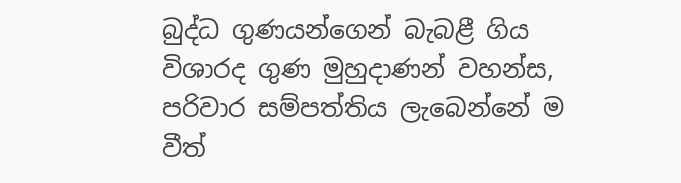බුද්ධ ගුණයන්ගෙන් බැබළී ගිය විශාරද ගුණ මුහුදාණන් වහන්ස, පරිවාර සම්පත්තිය ලැබෙන්නේ ම වීත්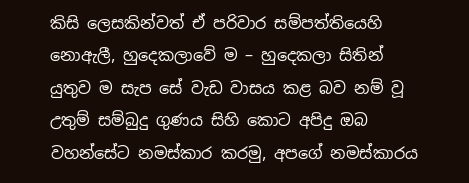කිසි ලෙසකින්වත් ඒ පරිවාර සම්පත්තියෙහි නොඇලී, හුදෙකලාවේ ම – හුදෙකලා සිතින් යුතුව ම සැප සේ වැඩ වාසය කළ බව නම් වූ උතුම් සම්බුදු ගුණය සිහි කොට අපිදු ඔබ වහන්සේට නමස්කාර කරමු, අපගේ නමස්කාරය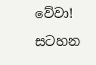වේවා!

සටහන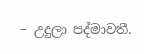– උදුලා පද්මාවතී.